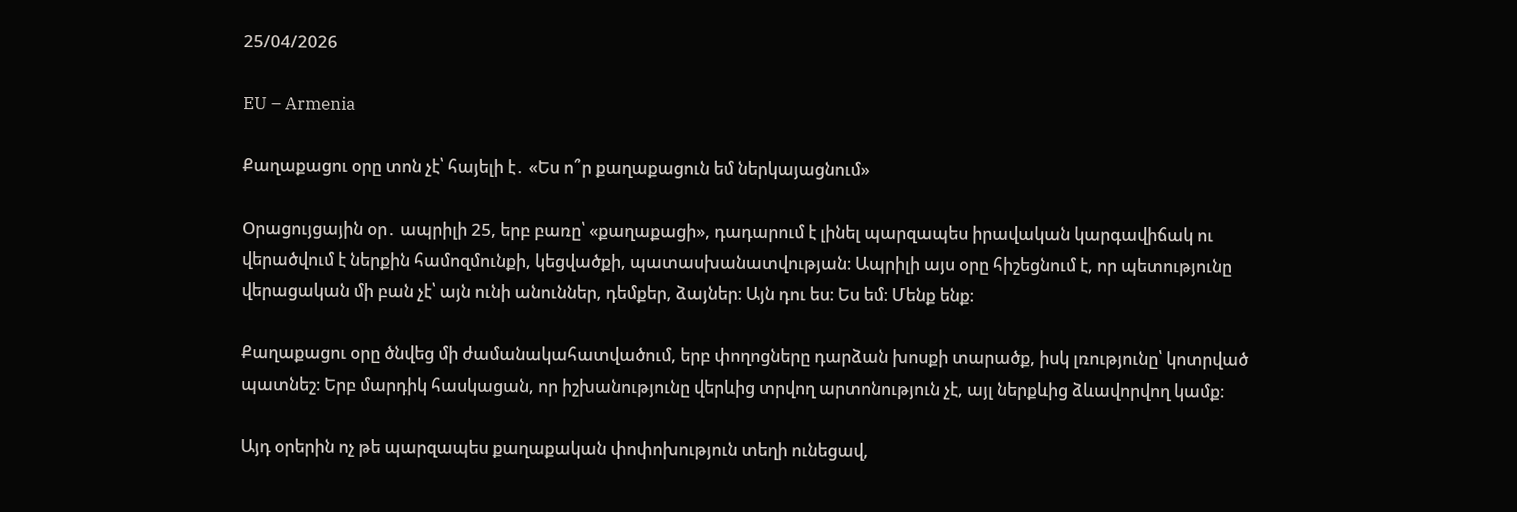25/04/2026

EU – Armenia

Քաղաքացու օրը տոն չէ՝ հայելի է․ «Ես ո՞ր քաղաքացուն եմ ներկայացնում»

Oրացույցային օր․ ապրիլի 25, երբ բառը՝ «քաղաքացի», դադարում է լինել պարզապես իրավական կարգավիճակ ու վերածվում է ներքին համոզմունքի, կեցվածքի, պատասխանատվության։ Ապրիլի այս օրը հիշեցնում է, որ պետությունը վերացական մի բան չէ՝ այն ունի անուններ, դեմքեր, ձայներ։ Այն դու ես։ Ես եմ։ Մենք ենք։

Քաղաքացու օրը ծնվեց մի ժամանակահատվածում, երբ փողոցները դարձան խոսքի տարածք, իսկ լռությունը՝ կոտրված պատնեշ։ Երբ մարդիկ հասկացան, որ իշխանությունը վերևից տրվող արտոնություն չէ, այլ ներքևից ձևավորվող կամք։

Այդ օրերին ոչ թե պարզապես քաղաքական փոփոխություն տեղի ունեցավ,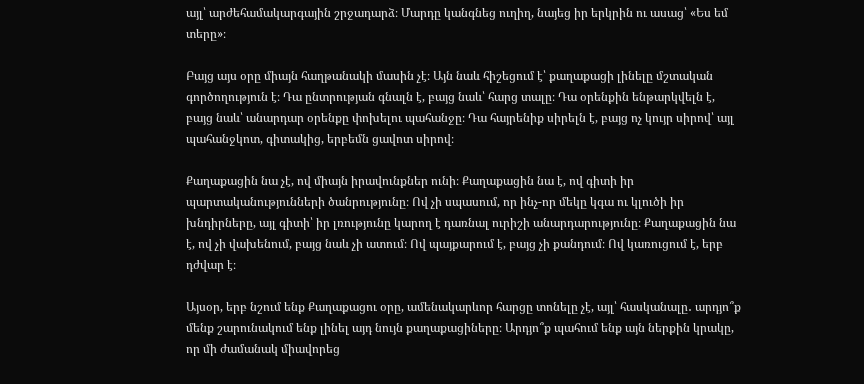այլ՝ արժեհամակարգային շրջադարձ։ Մարդը կանգնեց ուղիղ, նայեց իր երկրին ու ասաց՝ «Ես եմ տերը»։

Բայց այս օրը միայն հաղթանակի մասին չէ։ Այն նաև հիշեցում է՝ քաղաքացի լինելը մշտական գործողություն է։ Դա ընտրության գնալն է, բայց նաև՝ հարց տալը։ Դա օրենքին ենթարկվելն է, բայց նաև՝ անարդար օրենքը փոխելու պահանջը։ Դա հայրենիք սիրելն է, բայց ոչ կույր սիրով՝ այլ պահանջկոտ, գիտակից, երբեմն ցավոտ սիրով։

Քաղաքացին նա չէ, ով միայն իրավունքներ ունի։ Քաղաքացին նա է, ով գիտի իր պարտականությունների ծանրությունը։ Ով չի սպասում, որ ինչ-որ մեկը կգա ու կլուծի իր խնդիրները, այլ գիտի՝ իր լռությունը կարող է դառնալ ուրիշի անարդարությունը։ Քաղաքացին նա է, ով չի վախենում, բայց նաև չի ատում։ Ով պայքարում է, բայց չի քանդում։ Ով կառուցում է, երբ դժվար է։

Այսօր, երբ նշում ենք Քաղաքացու օրը, ամենակարևոր հարցը տոնելը չէ, այլ՝ հասկանալը․ արդյո՞ք մենք շարունակում ենք լինել այդ նույն քաղաքացիները։ Արդյո՞ք պահում ենք այն ներքին կրակը, որ մի ժամանակ միավորեց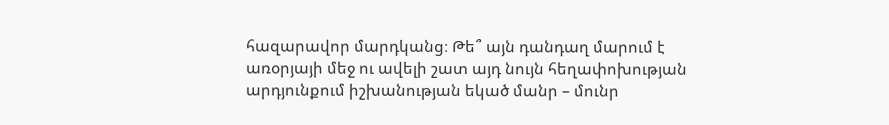հազարավոր մարդկանց։ Թե՞ այն դանդաղ մարում է առօրյայի մեջ ու ավելի շատ այդ նույն հեղափոխության արդյունքում իշխանության եկած մանր – մունր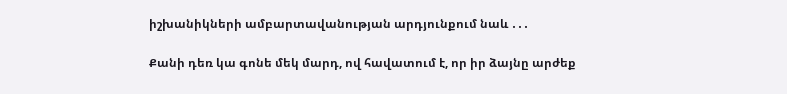իշխանիկների ամբարտավանության արդյունքում նաև ․․․

Քանի դեռ կա գոնե մեկ մարդ, ով հավատում է, որ իր ձայնը արժեք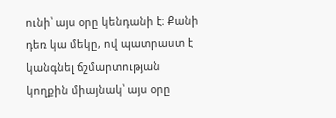ունի՝ այս օրը կենդանի է։ Քանի դեռ կա մեկը, ով պատրաստ է կանգնել ճշմարտության կողքին միայնակ՝ այս օրը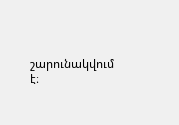շարունակվում է։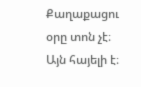Քաղաքացու օրը տոն չէ։ Այն հայելի է։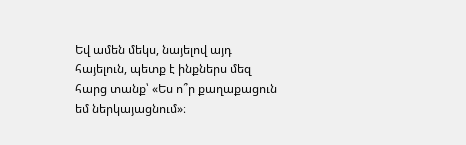Եվ ամեն մեկս, նայելով այդ հայելուն, պետք է ինքներս մեզ հարց տանք՝ «Ես ո՞ր քաղաքացուն եմ ներկայացնում»։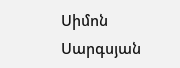Սիմոն Սարգսյան